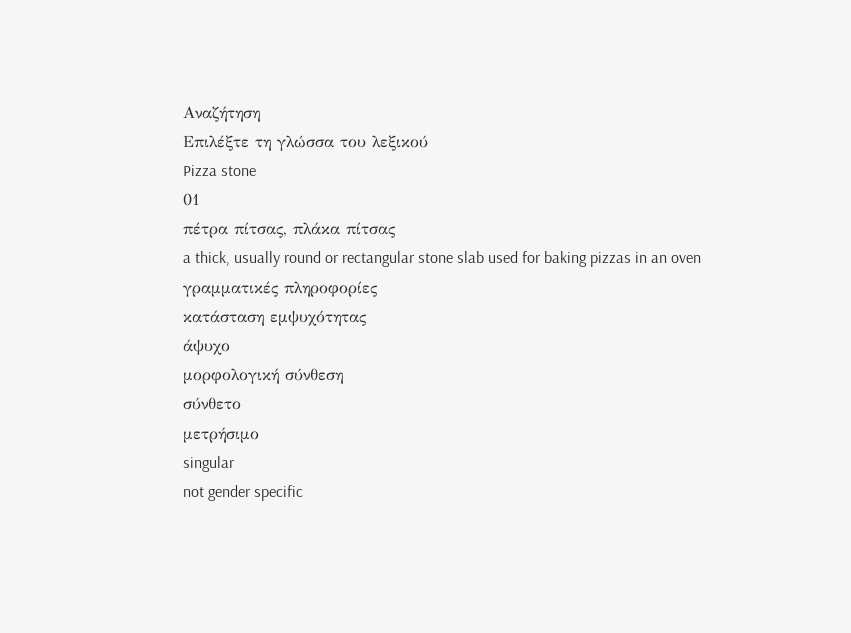Αναζήτηση
Επιλέξτε τη γλώσσα του λεξικού
Pizza stone
01
πέτρα πίτσας, πλάκα πίτσας
a thick, usually round or rectangular stone slab used for baking pizzas in an oven
γραμματικές πληροφορίες
κατάσταση εμψυχότητας
άψυχο
μορφολογική σύνθεση
σύνθετο
μετρήσιμο
singular
not gender specific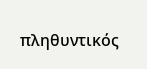πληθυντικός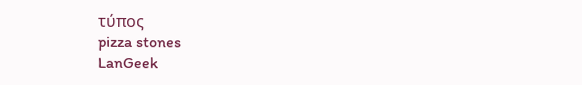τύπος
pizza stones
LanGeek